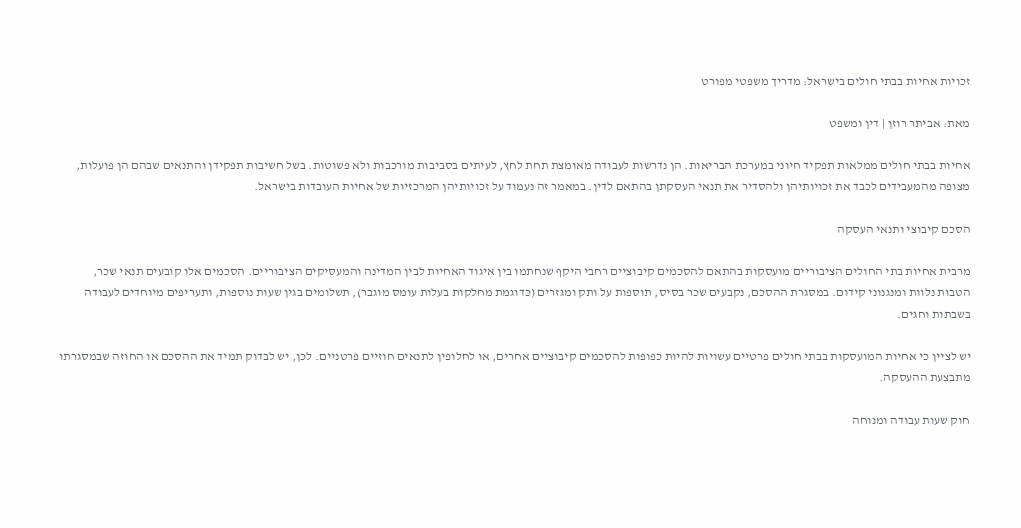זכויות אחיות בבתי חולים בישראל: מדריך משפטי מפורט

מאת: אביתר רוזן | דין ומשפט

אחיות בבתי חולים ממלאות תפקיד חיוני במערכת הבריאות. הן נדרשות לעבודה מאומצת תחת לחץ, לעיתים בסביבות מורכבות ולא פשוטות. בשל חשיבות תפקידן והתנאים שבהם הן פועלות, מצופה מהמעבידים לכבד את זכויותיהן ולהסדיר את תנאי העסקתן בהתאם לדין. במאמר זה נעמוד על זכויותיהן המרכזיות של אחיות העובדות בישראל.

הסכם קיבוצי ותנאי העסקה

מרבית אחיות בתי החולים הציבוריים מועסקות בהתאם להסכמים קיבוציים רחבי היקף שנחתמו בין איגוד האחיות לבין המדינה והמעסיקים הציבוריים. הסכמים אלו קובעים תנאי שכר, הטבות נלוות ומנגנוני קידום. במסגרת ההסכם, נקבעים שכר בסיס, תוספות על ותק ומגזרים (כדוגמת מחלקות בעלות עומס מוגבר), תשלומים בגין שעות נוספות, ותעריפים מיוחדים לעבודה בשבתות וחגים.

יש לציין כי אחיות המועסקות בבתי חולים פרטיים עשויות להיות כפופות להסכמים קיבוציים אחרים, או לחלופין לתנאים חוזיים פרטניים. לכן, יש לבדוק תמיד את ההסכם או החוזה שבמסגרתו מתבצעת ההעסקה.

חוק שעות עבודה ומנוחה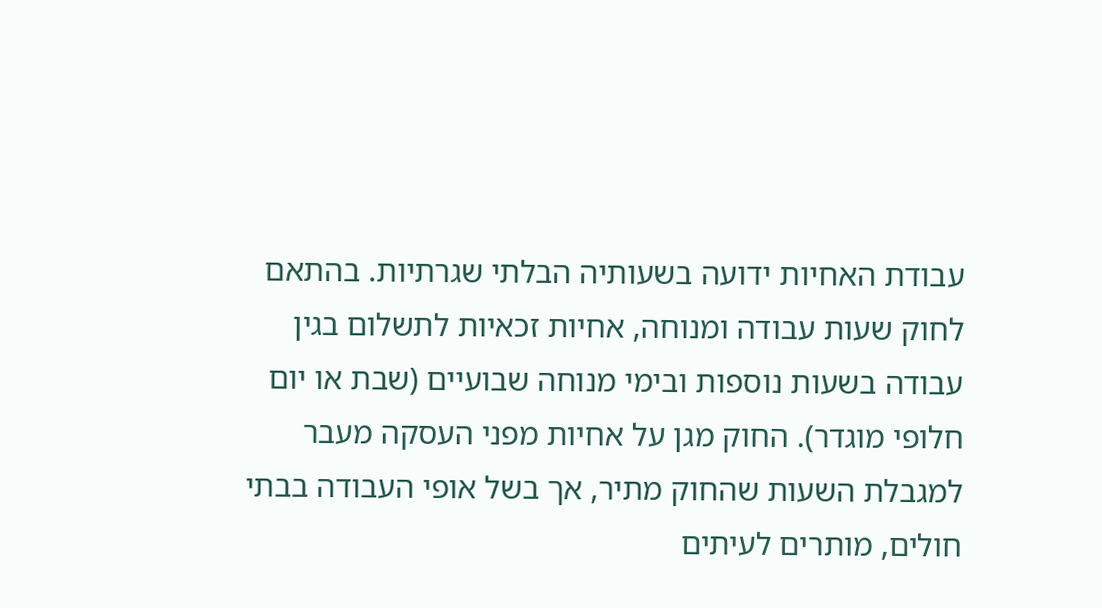עבודת האחיות ידועה בשעותיה הבלתי שגרתיות. בהתאם לחוק שעות עבודה ומנוחה, אחיות זכאיות לתשלום בגין עבודה בשעות נוספות ובימי מנוחה שבועיים (שבת או יום חלופי מוגדר). החוק מגן על אחיות מפני העסקה מעבר למגבלת השעות שהחוק מתיר, אך בשל אופי העבודה בבתי חולים, מותרים לעיתים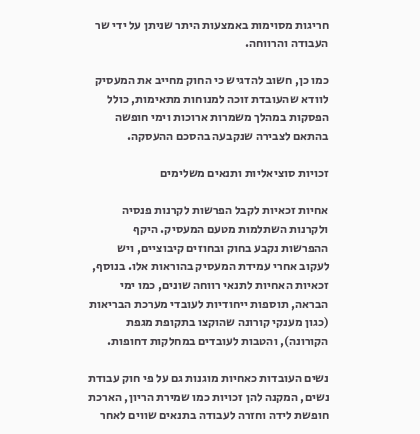חריגות מסוימות באמצעות היתר שניתן על ידי שר העבודה והרווחה.

כמו כן, חשוב להדגיש כי החוק מחייב את המעסיק לוודא שהעובדת זוכה למנוחות מתאימות, כולל הפסקות במהלך משמרות ארוכות וימי חופשה בהתאם לצבירה שנקבעה בהסכם ההעסקה.

זכויות סוציאליות ותנאים משלימים

אחיות זכאיות לקבל הפרשות לקרנות פנסיה ולקרנות השתלמות מטעם המעסיק. היקף ההפרשות נקבע בחוק ובחוזים קיבוציים, ויש לעקוב אחרי עמידת המעסיק בהוראות אלו. בנוסף, זכאיות האחיות לתנאי רווחה שונים, כמו ימי הבראה, תוספות ייחודיות לעובדי מערכת הבריאות (כגון מענקי קורונה שהוקצו בתקופת מגפת הקורונה), והטבות לעובדים במחלקות דחופות.

נשים העובדות כאחיות מוגנות גם על פי חוק עבודת נשים, המקנה להן זכויות כמו שמירת הריון, הארכת חופשת לידה וחזרה לעבודה בתנאים שווים לאחר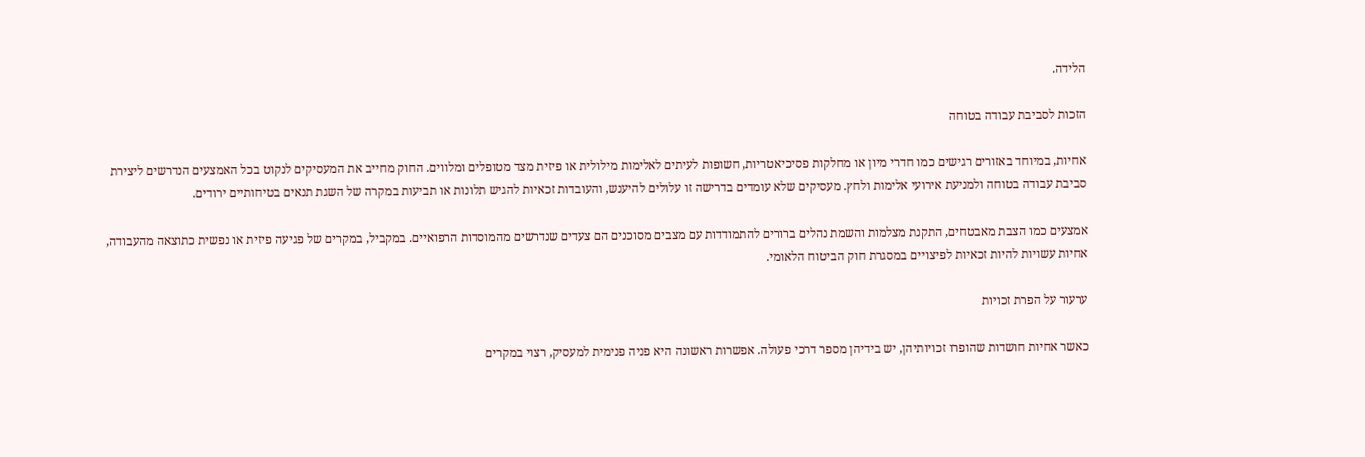הלידה.

הזכות לסביבת עבודה בטוחה

אחיות, במיוחד באזורים רגישים כמו חדרי מיון או מחלקות פסיכיאטריות, חשופות לעיתים לאלימות מילולית או פיזית מצד מטופלים ומלווים. החוק מחייב את המעסיקים לנקוט בכל האמצעים הנדרשים ליצירת סביבת עבודה בטוחה ולמניעת אירועי אלימות ולחץ. מעסיקים שלא עומדים בדרישה זו עלולים להיענש, והעובדות זכאיות להגיש תלונות או תביעות במקרה של השגת תנאים בטיחותיים ירודים.

אמצעים כמו הצבת מאבטחים, התקנת מצלמות והשמת נהלים ברורים להתמודדות עם מצבים מסוכנים הם צעדים שנדרשים מהמוסדות הרפואיים. במקביל, במקרים של פגיעה פיזית או נפשית כתוצאה מהעבודה, אחיות עשויות להיות זכאיות לפיצויים במסגרת חוק הביטוח הלאומי.

ערעור על הפרת זכויות

כאשר אחיות חושדות שהופרו זכויותיהן, יש בידיהן מספר דרכי פעולה. אפשרות ראשונה היא פניה פנימית למעסיק, רצוי במקרים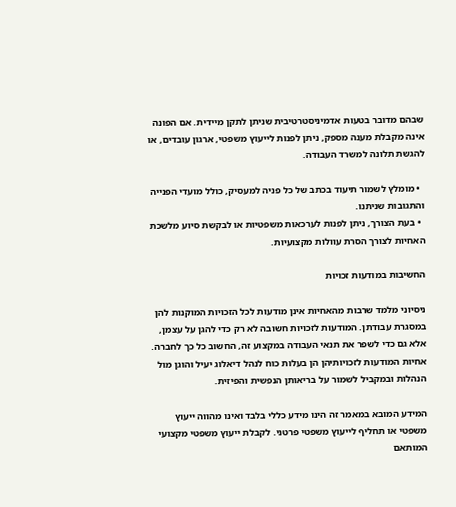שבהם מדובר בטעות אדמיניסטרטיבית שניתן לתקן מיידית. אם הפונה אינה מקבלת מענה מספק, ניתן לפנות לייעוץ משפטי, ארגון עובדים, או להגשת תלונה למשרד העבודה.

  • מומלץ לשמור תיעוד בכתב של כל פניה למעסיק, כולל מועדי הפנייה והתגובות שניתנו.
  • בעת הצורך, ניתן לפנות לערכאות משפטיות או לבקשת סיוע מלשכת האחיות לצורך הסרת עוולות מקצועיות.

החשיבות במודעות זכויות

ניסיוני מלמד שרבות מהאחיות אינן מודעות לכל הזכויות המוקנות להן במסגרת עבודתן. המודעות לזכויות חשובה לא רק כדי להגן על עצמן, אלא גם כדי לשפר את תנאי העבודה במקצוע זה, החשוב כל כך לחברה. אחיות המודעות לזכויותיהן הן בעלות כוח לנהל דיאלוג יעיל והוגן מול הנהלות ובמקביל לשמור על בריאותן הנפשית והפיזית.

המידע המובא במאמר זה הינו מידע כללי בלבד ואינו מהווה ייעוץ משפטי או תחליף לייעוץ משפטי פרטני. לקבלת ייעוץ משפטי מקצועי המותאם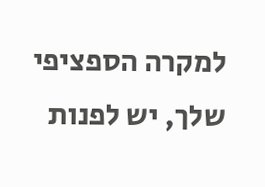למקרה הספציפי שלך, יש לפנות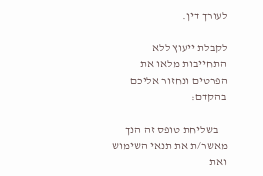לעורך דין.

לקבלת ייעוץ ללא התחייבות מלאו את הפרטים ונחזור אליכם בהקדם:

    בשליחת טופס זה הנך מאשר/ת את תנאי השימוש ואת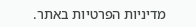מדיניות הפרטיות באתר.